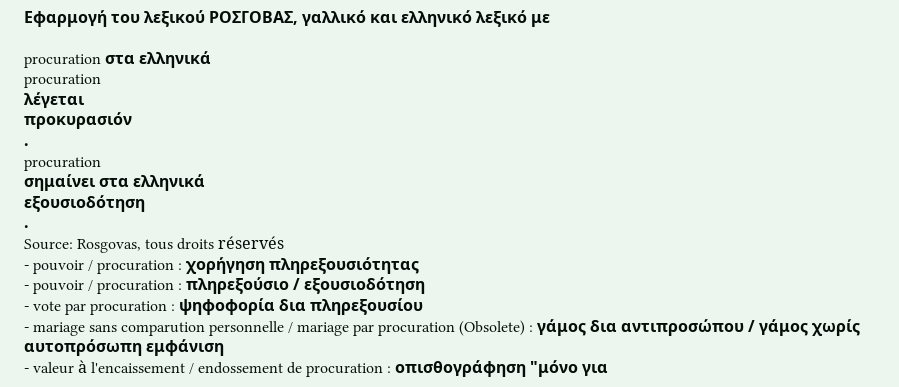Εφαρμογή του λεξικού ΡΟΣΓΟΒΑΣ, γαλλικό και ελληνικό λεξικό με

procuration στα ελληνικά
procuration
λέγεται
προκυρασιόν
.
procuration
σημαίνει στα ελληνικά
εξουσιοδότηση
.
Source: Rosgovas, tous droits réservés
- pouvoir / procuration : χορήγηση πληρεξουσιότητας
- pouvoir / procuration : πληρεξούσιο / εξουσιοδότηση
- vote par procuration : ψηφοφορία δια πληρεξουσίου
- mariage sans comparution personnelle / mariage par procuration (Obsolete) : γάμος δια αντιπροσώπου / γάμος χωρίς αυτοπρόσωπη εμφάνιση
- valeur à l'encaissement / endossement de procuration : οπισθογράφηση "μόνο για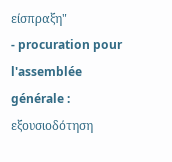είσπραξη"
- procuration pour l'assemblée générale : εξουσιοδότηση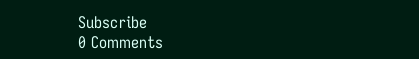Subscribe
0 Comments